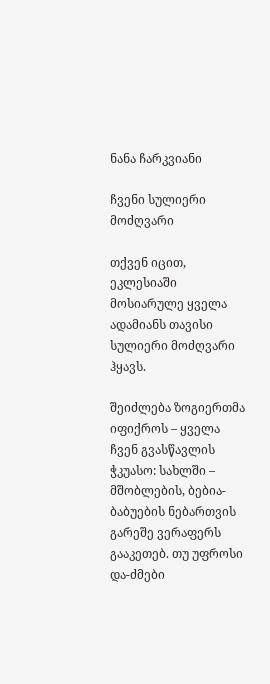ნანა ჩარკვიანი

ჩვენი სულიერი მოძღვარი

თქვენ იცით, ეკლესიაში მოსიარულე ყველა ადამიანს თავისი სულიერი მოძღვარი ჰყავს.

შეიძლება ზოგიერთმა იფიქროს – ყველა ჩვენ გვასწავლის ჭკუასო: სახლში – მშობლების, ბებია-ბაბუების ნებართვის გარეშე ვერაფერს გააკეთებ. თუ უფროსი და-ძმები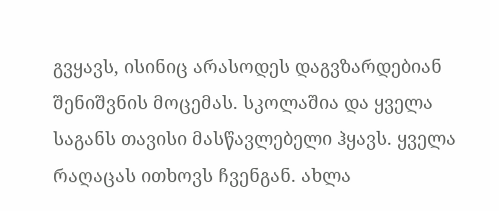გვყავს, ისინიც არასოდეს დაგვზარდებიან შენიშვნის მოცემას. სკოლაშია და ყველა საგანს თავისი მასწავლებელი ჰყავს. ყველა რაღაცას ითხოვს ჩვენგან. ახლა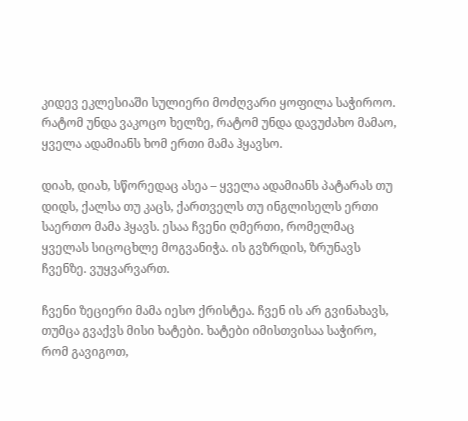კიდევ ეკლესიაში სულიერი მოძღვარი ყოფილა საჭიროო. რატომ უნდა ვაკოცო ხელზე, რატომ უნდა დავუძახო მამაო, ყველა ადამიანს ხომ ერთი მამა ჰყავსო.

დიახ, დიახ, სწორედაც ასეა – ყველა ადამიანს პატარას თუ დიდს, ქალსა თუ კაცს, ქართველს თუ ინგლისელს ერთი საერთო მამა ჰყავს. ესაა ჩვენი ღმერთი, რომელმაც ყველას სიცოცხლე მოგვანიჭა. ის გვზრდის, ზრუნავს ჩვენზე. ვუყვარვართ.

ჩვენი ზეციერი მამა იესო ქრისტეა. ჩვენ ის არ გვინახავს, თუმცა გვაქვს მისი ხატები. ხატები იმისთვისაა საჭირო, რომ გავიგოთ,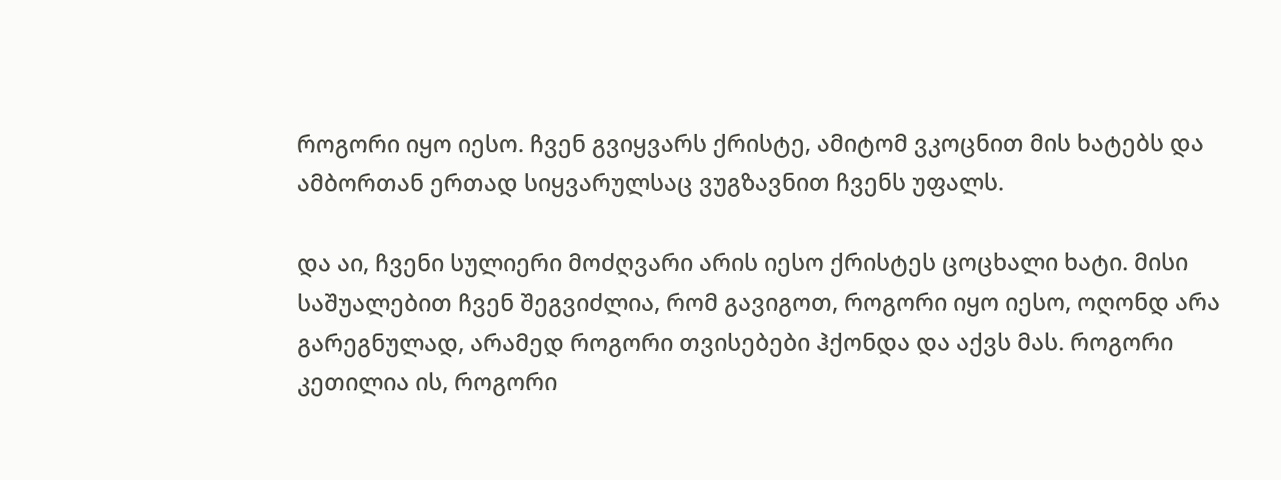როგორი იყო იესო. ჩვენ გვიყვარს ქრისტე, ამიტომ ვკოცნით მის ხატებს და ამბორთან ერთად სიყვარულსაც ვუგზავნით ჩვენს უფალს.

და აი, ჩვენი სულიერი მოძღვარი არის იესო ქრისტეს ცოცხალი ხატი. მისი საშუალებით ჩვენ შეგვიძლია, რომ გავიგოთ, როგორი იყო იესო, ოღონდ არა გარეგნულად, არამედ როგორი თვისებები ჰქონდა და აქვს მას. როგორი კეთილია ის, როგორი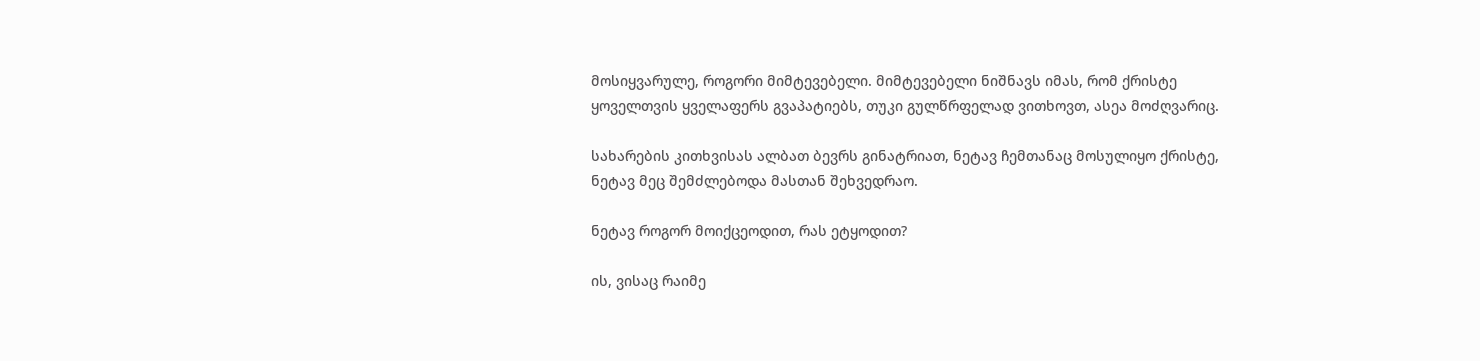მოსიყვარულე, როგორი მიმტევებელი. მიმტევებელი ნიშნავს იმას, რომ ქრისტე ყოველთვის ყველაფერს გვაპატიებს, თუკი გულწრფელად ვითხოვთ, ასეა მოძღვარიც.

სახარების კითხვისას ალბათ ბევრს გინატრიათ, ნეტავ ჩემთანაც მოსულიყო ქრისტე, ნეტავ მეც შემძლებოდა მასთან შეხვედრაო.

ნეტავ როგორ მოიქცეოდით, რას ეტყოდით?

ის, ვისაც რაიმე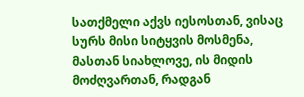სათქმელი აქვს იესოსთან, ვისაც სურს მისი სიტყვის მოსმენა, მასთან სიახლოვე, ის მიდის მოძღვართან, რადგან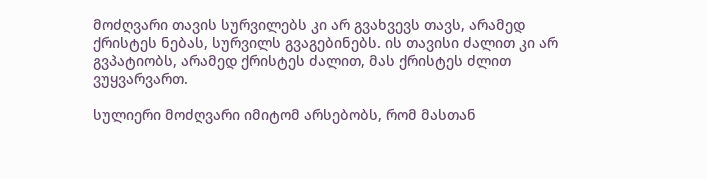მოძღვარი თავის სურვილებს კი არ გვახვევს თავს, არამედ ქრისტეს ნებას, სურვილს გვაგებინებს. ის თავისი ძალით კი არ გვპატიობს, არამედ ქრისტეს ძალით, მას ქრისტეს ძლით ვუყვარვართ.

სულიერი მოძღვარი იმიტომ არსებობს, რომ მასთან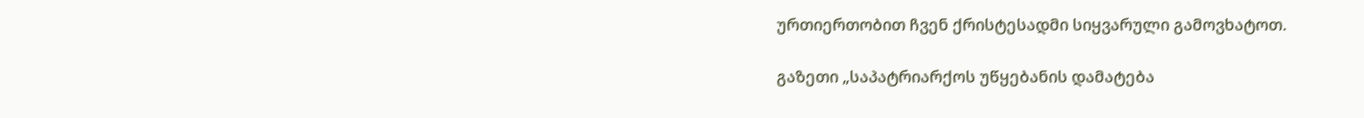ურთიერთობით ჩვენ ქრისტესადმი სიყვარული გამოვხატოთ.

გაზეთი „საპატრიარქოს უწყებანის დამატება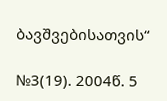ბავშვებისათვის“

№3(19). 2004წ. 5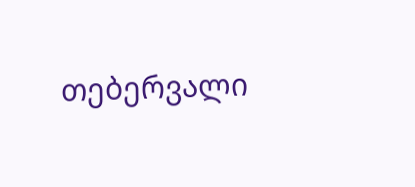თებერვალი